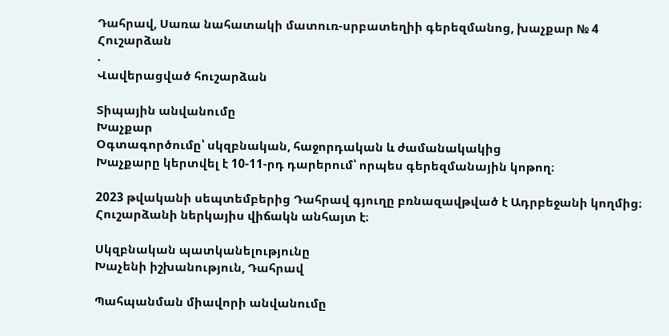Դահրավ, Սառա նահատակի մատուռ-սրբատեղիի գերեզմանոց, խաչքար № 4
Հուշարձան
.
Վավերացված հուշարձան

Տիպային անվանումը
Խաչքար
Օգտագործումը՝ սկզբնական, հաջորդական և ժամանակակից
Խաչքարը կերտվել է 10-11-րդ դարերում՝ որպես գերեզմանային կոթող։

2023 թվականի սեպտեմբերից Դահրավ գյուղը բռնազավթված է Ադրբեջանի կողմից։ Հուշարձանի ներկայիս վիճակն անհայտ է։

Սկզբնական պատկանելությունը
Խաչենի իշխանություն, Դահրավ

Պահպանման միավորի անվանումը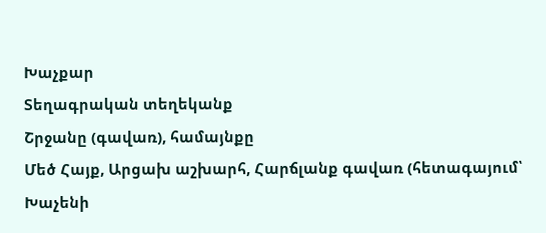Խաչքար
Տեղագրական տեղեկանք
Շրջանը (գավառ), համայնքը
Մեծ Հայք, Արցախ աշխարհ, Հարճլանք գավառ (հետագայում՝ Խաչենի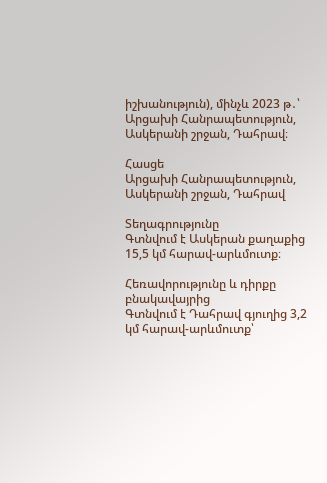իշխանություն), մինչև 2023 թ․՝ Արցախի Հանրապետություն, Ասկերանի շրջան, Դահրավ։

Հասցե
Արցախի Հանրապետություն, Ասկերանի շրջան, Դահրավ

Տեղագրությունը
Գտնվում է Ասկերան քաղաքից 15,5 կմ հարավ-արևմուտք։

Հեռավորությունը և դիրքը բնակավայրից
Գտնվում է Դահրավ գյուղից 3,2 կմ հարավ-արևմուտք՝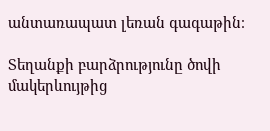անտառապատ լեռան գագաթին։

Տեղանքի բարձրությունը ծովի մակերևույթից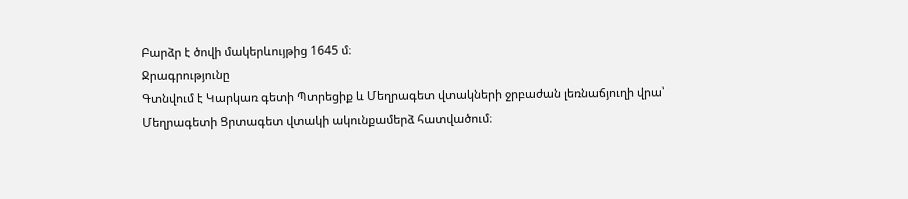Բարձր է ծովի մակերևույթից 1645 մ։
Ջրագրությունը
Գտնվում է Կարկառ գետի Պտրեցիք և Մեղրագետ վտակների ջրբաժան լեռնաճյուղի վրա՝ Մեղրագետի Ցրտագետ վտակի ակունքամերձ հատվածում։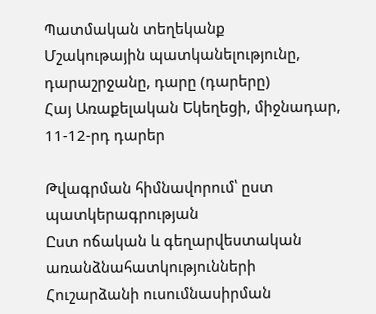Պատմական տեղեկանք
Մշակութային պատկանելությունը, դարաշրջանը, դարը (դարերը)
Հայ Առաքելական Եկեղեցի, միջնադար, 11-12-րդ դարեր

Թվագրման հիմնավորում՝ ըստ պատկերագրության
Ըստ ոճական և գեղարվեստական առանձնահատկությունների
Հուշարձանի ուսումնասիրման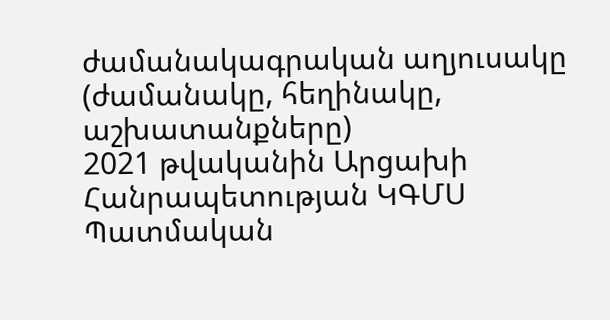ժամանակագրական աղյուսակը (ժամանակը, հեղինակը, աշխատանքները)
2021 թվականին Արցախի Հանրապետության ԿԳՄՍ Պատմական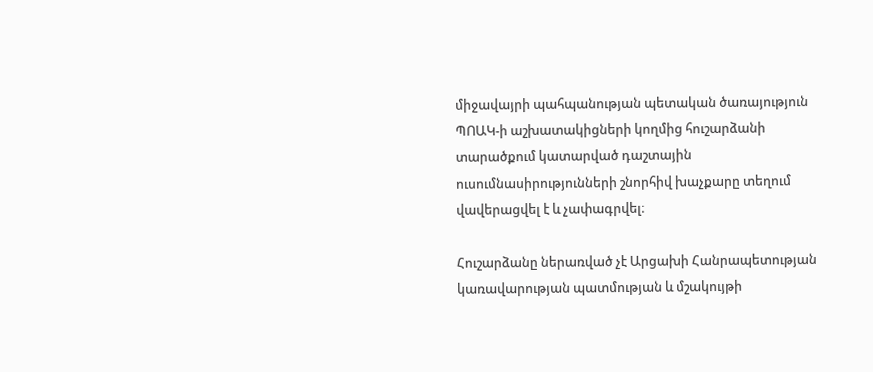միջավայրի պահպանության պետական ծառայություն ՊՈԱԿ-ի աշխատակիցների կողմից հուշարձանի տարածքում կատարված դաշտային ուսումնասիրությունների շնորհիվ խաչքարը տեղում վավերացվել է և չափագրվել։

Հուշարձանը ներառված չէ Արցախի Հանրապետության կառավարության պատմության և մշակույթի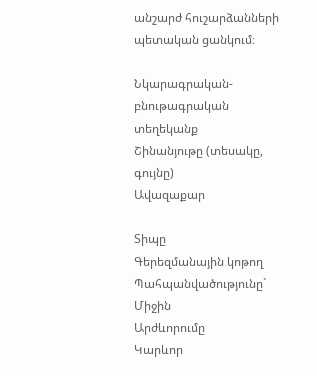անշարժ հուշարձանների պետական ցանկում։

Նկարագրական-բնութագրական տեղեկանք
Շինանյութը (տեսակը, գույնը)
Ավազաքար

Տիպը
Գերեզմանային կոթող
Պահպանվածությունը`
Միջին
Արժևորումը
Կարևոր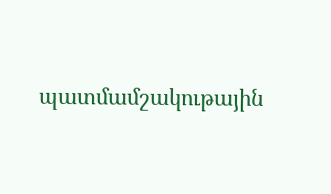պատմամշակութային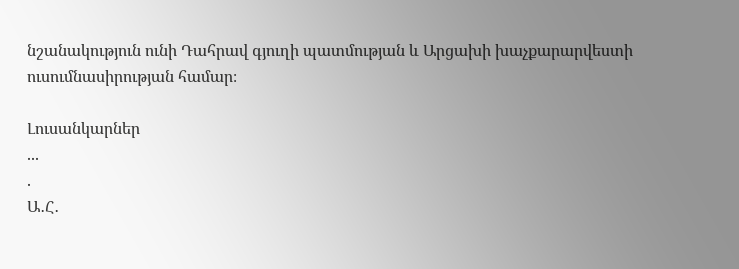նշանակություն ունի Դահրավ գյուղի պատմության և Արցախի խաչքարարվեստի ուսումնասիրության համար։

Լուսանկարներ
...
.
Ա․Հ․